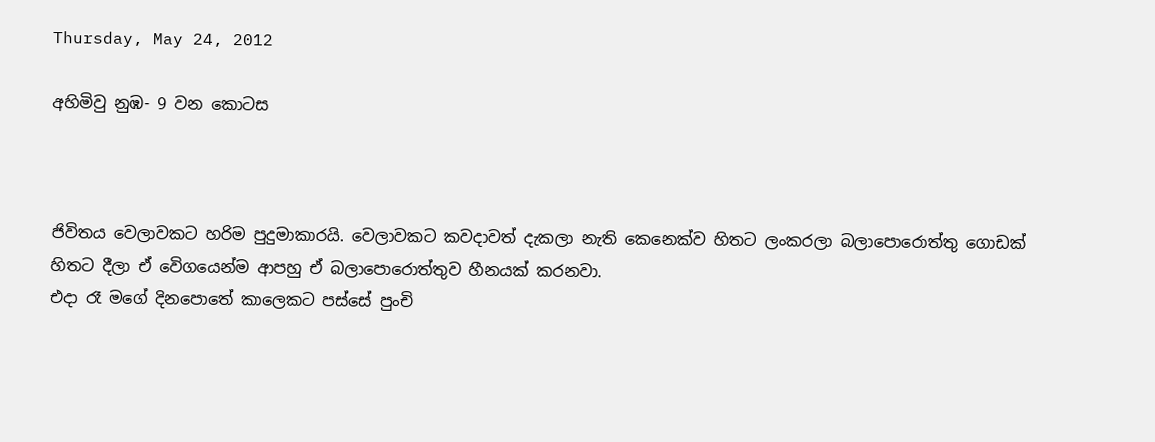Thursday, May 24, 2012

අහිමිවු නුඹ- 9 වන කොටස



ජිවිතය වෙලාවකට හරිම පුදුමාකාරයි. වෙලාවකට කවදාවත් දැකලා නැති කෙනෙක්ව හිතට ලංකරලා බලාපොරොත්තු ගොඩක් හිතට දීලා ඒ වෙිගයෙන්ම ආපහු ඒ බලාපොරොත්තුව හීනයක් කරනවා.
එදා රෑ මගේ දිනපොතේ කාලෙකට පස්සේ පුංචි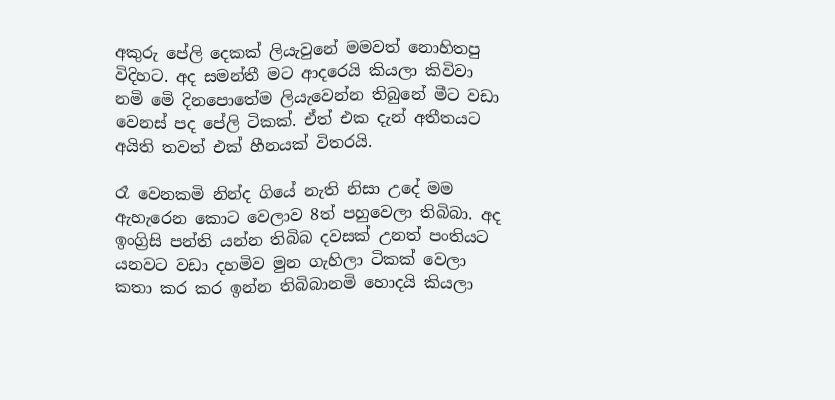අකුරු පේලි දෙකක් ලියැවුනේ මමවත් නොහිතපු විදිහට. අද සමන්තී මට ආදරෙයි කියලා කිවිවා නමි මෙි දිනපොතේම ලියැවෙන්න තිබුනේ මීට වඩා වෙනස් පද පේලි ටිකක්. ඒත් එක දැන් අතීතයට අයිති තවත් එක් හීනයක් විතරයි.

රෑ වෙනකමි නින්ද ගියේ නැති නිසා උදේ මම ඇහැරෙන කොට වෙලාව 8ත් පහුවෙලා තිබිබා. අද ඉංග්‍රිසි පන්ති යන්න තිබිබ දවසක් උනත් පංතියට යනවට වඩා දහමිව මුන ගැහිලා ටිකක් වෙලා කතා කර කර ඉන්න තිබිබානමි හොදයි කියලා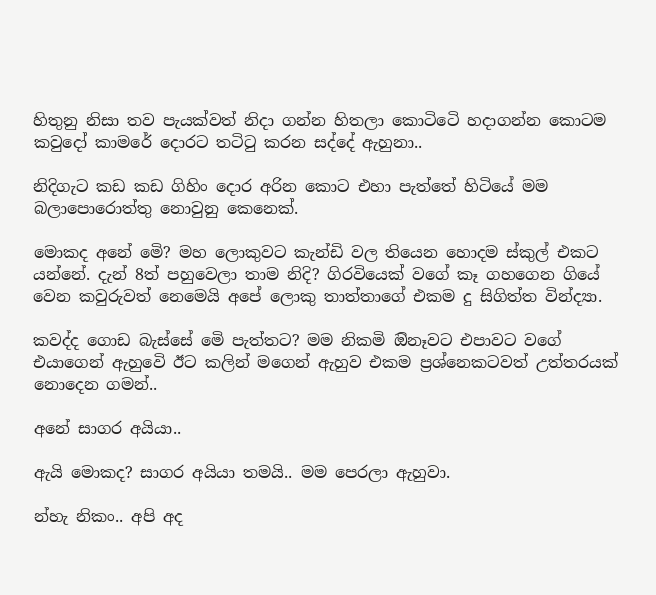හිතුනු නිසා තව පැයක්වත් නිදා ගන්න හිතලා කොටිටෙි හදාගන්න කොටම කවුදෝ කාමරේ දොරට තටිටු කරන සද්දේ ඇහුනා..

නිදිගැට කඩ කඩ ගිහිං දොර අරින කොට එහා පැත්තේ හිටියේ මම බලාපොරොත්තු නොවුනු කෙනෙක්.

මොකද අනේ මෙි? මහ ලොකුවට කැන්ඩි වල තියෙන හොදම ස්කුල් එකට යන්නේ. දැන් 8ත් පහුවෙලා තාම නිදි? ගිරවියෙක් වගේ කෑ ගහගෙන ගියේ වෙන කවුරුවත් නෙමෙයි අපේ ලොකු තාත්තාගේ එකම දු සිගිත්ත වින්ද්‍යා.

කවද්ද ගොඩ බැස්සේ මෙි පැත්තට? මම නිකමි ඔිනෑවට එපාවට වගේ එයාගෙන් ඇහුවෙි ඊට කලින් මගෙන් ඇහුව එකම ප්‍රශ්නෙකටවත් උත්තරයක් නොදෙන ගමන්..

අනේ සාගර අයියා..

ඇයි මොකද? සාගර අයියා තමයි.. මම පෙරලා ඇහුවා.

න්හැ නිකං.. අපි අද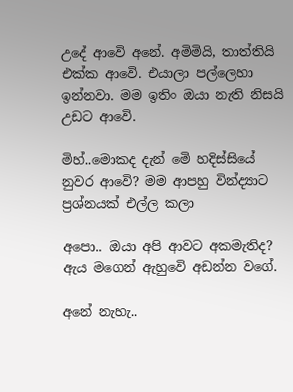උදේ ආවෙි අනේ. අමිමියි, තාත්තියි එක්ක ආවෙි. එයාලා පල්ලෙහා ඉන්නවා. මම ඉතිං ඔයා නැති නිසයි උඩට ආවෙි.

මිහ්..මොකද දැන් මෙි හදිස්සියේ නුවර ආවෙි? මම ආපහු වින්ද්‍යාට ප්‍රශ්නයක් එල්ල කලා

අපො.. ඔයා අපි ආවට අකමැතිද? ඇය මගෙන් ඇහුවෙි අඩන්න වගේ.

අනේ නැහැ..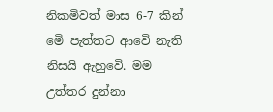නිකමිවත් මාස 6-7 කින් මෙි පැත්තට ආවෙි නැති නිසයි ඇහුවෙි. මම උත්තර දුන්නා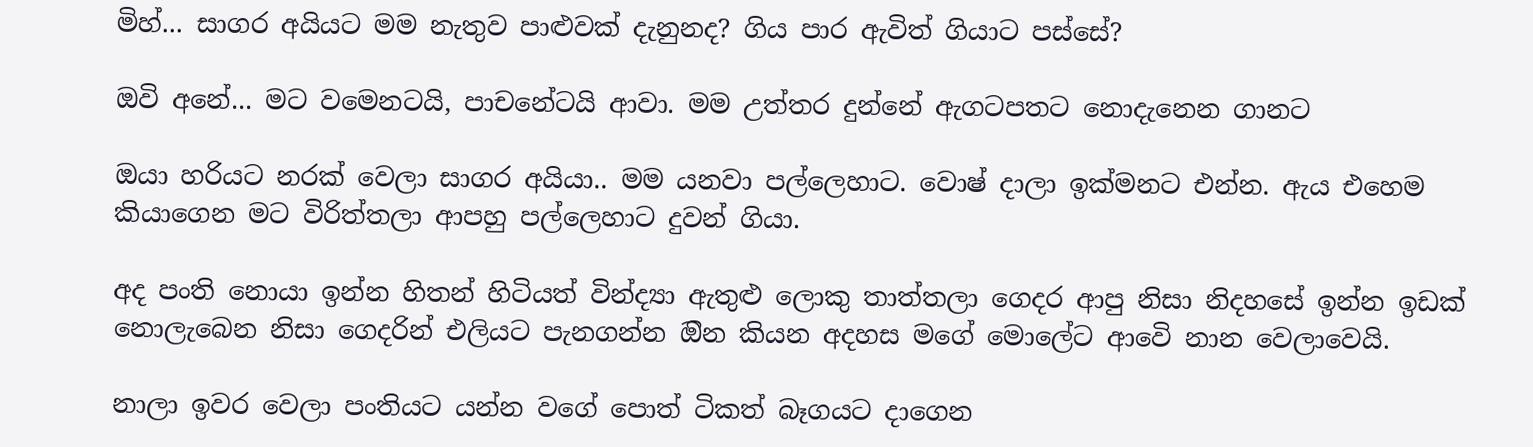මිහ්... සාගර අයියට මම නැතුව පාළුවක් දැනුනද? ගිය පාර ඇවිත් ගියාට පස්සේ?

ඔවි අනේ... මට වමෙනටයි, පාචනේටයි ආවා. මම උත්තර දුන්නේ ඇගටපතට නොදැනෙන ගානට

ඔයා හරියට නරක් වෙලා සාගර අයියා.. මම යනවා පල්ලෙහාට. වොෂ් දාලා ඉක්මනට එන්න. ඇය එහෙම කියාගෙන මට විරිත්තලා ආපහු පල්ලෙහාට දුවන් ගියා.

අද පංති නොයා ඉන්න හිතන් හිටියත් වින්ද්‍යා ඇතුළු ලොකු තාත්තලා ගෙදර ආපු නිසා නිදහසේ ඉන්න ඉඩක් නොලැබෙන නිසා ගෙදරින් එලියට පැනගන්න ඔින කියන අදහස මගේ මොලේට ආවෙි නාන වෙලාවෙයි.

නාලා ඉවර වෙලා පංතියට යන්න වගේ පොත් ටිකත් බෑගයට දාගෙන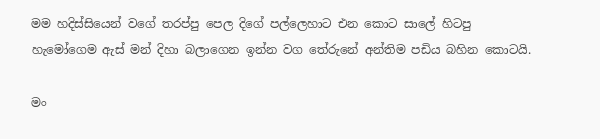මම හදිස්සියෙන් වගේ තරප්පු පෙල දිගේ පල්ලෙහාට එන කොට සාලේ හිටපු හැමෝගෙම ඇස් මන් දිහා බලාගෙන ඉන්න වග තේරුනේ අන්තිම පඩිය බහින කොටයි.

මං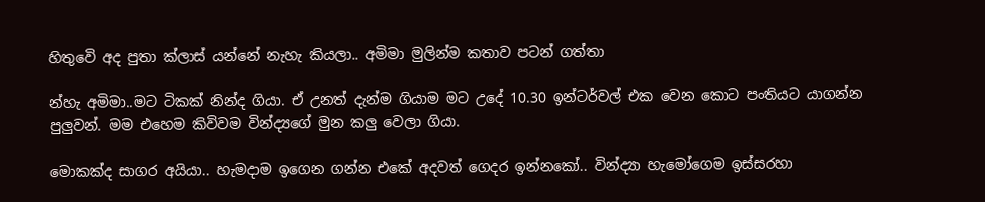හිතුවෙි අද පුතා ක්ලාස් යන්නේ නැහැ කියලා.. අමිමා මුලින්ම කතාව පටන් ගත්තා

න්හැ අමිමා..මට ටිකක් නින්ද ගියා. ඒ උනත් දැන්ම ගියාම මට උදේ 10.30 ඉන්ටර්වල් එක වෙන කොට පංතියට යාගන්න පුලුවන්. මම එහෙම කිවිවම වින්ද්‍යගේ මුන කලු වෙලා ගියා.

මොකක්ද සාගර අයියා.. හැමදාම ඉගෙන ගන්න එකේ අදවත් ගෙදර ඉන්නකෝ.. වින්ද්‍යා හැමෝගෙම ඉස්සරහා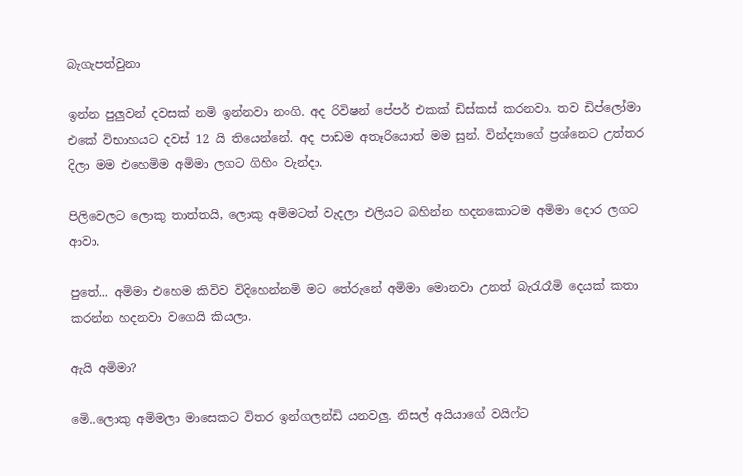බැගැපත්වුනා

ඉන්න පුලුවන් දවසක් නමි ඉන්නවා නංගි. අද රිවිෂන් පේපර් එකක් ඩිස්කස් කරනවා. තව ඩිප්ලෝමා එකේ විභාහයට දවස් 12 යි තියෙන්නේ. අද පාඩම අතෑරියොත් මම සුන්. වින්ද්‍යාගේ ප්‍රශ්නෙට උත්තර දිලා මම එහෙමිම අමිමා ලගට ගිහිං වැන්දා.

පිලිවෙලට ලොකු තාත්තයි, ලොකු අමිමටත් වැදලා එලියට බහින්න හදනකොටම අමිමා දොර ලගට ආවා.

පුතේ... අමිමා එහෙම කිවිව විදිහෙන්නමි මට තේරුනේ අමිමා මොනවා උනත් බැරැරෑමි දෙයක් කතා කරන්න හදනවා වගෙයි කියලා.

ඇයි අමිමා?

මෙි..ලොකු අමිමලා මාසෙකට විතර ඉන්ගලන්ඩි යනවලු. නිසල් අයියාගේ වයිෆ්ට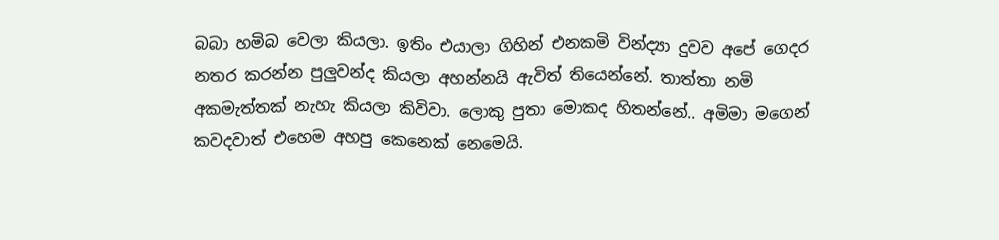බබා හමිබ වෙලා කියලා. ඉතිං එයාලා ගිහින් එනකමි වින්ද්‍යා දුවව අපේ ගෙදර නතර කරන්න පුලුවන්ද කියලා අහන්නයි ඇවිත් තියෙන්නේ. තාත්තා නමි අකමැත්තක් නැහැ කියලා කිවිවා. ලොකු පුතා මොකද හිතන්නේ.. අමිමා මගෙන් කවදවාත් එහෙම අහපු කෙනෙක් නෙමෙයි.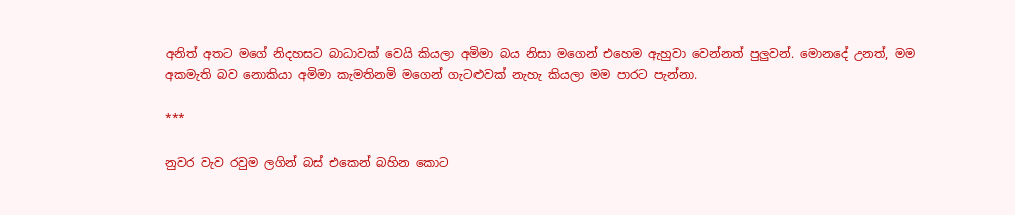අනිත් අතට මගේ නිදහසට බාධාවක් වෙයි කියලා අමිමා බය නිසා මගෙන් එහෙම ඇහුවා වෙන්නත් පුලුවන්. මොනදේ උනත්, මම අකමැති බව නොකියා අමිමා කැමතිනමි මගෙන් ගැටළුවක් නැහැ කියලා මම පාරට පැන්නා.

***

නුවර වැව රවුම ලගින් බස් එකෙන් බහින කොට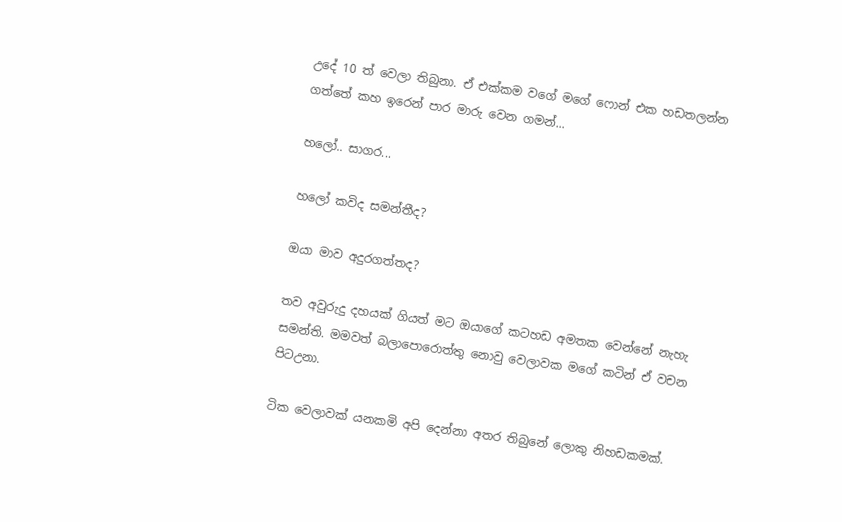උදේ 10 ත් වෙලා තිබුනා. ඒ එක්කම වගේ මගේ ෆොන් එක හඩතලන්න ගත්තේ කහ ඉරෙන් පාර මාරු වෙන ගමන්...

හලෝ.. සාගර...

හලෝ කවිද සමන්තීද?

ඔයා මාව අදුරගත්තද?

තව අවුරුදු දහයක් ගියත් මට ඔයාගේ කටහඩ අමතක වෙන්නේ නැහැ සමන්ති. මමවත් බලාපොරොත්තු නොවු වෙලාවක මගේ කටින් ඒ වචන පිටඋනා.

ටික වෙලාවක් යනකමි අපි දෙන්නා අතර තිබුනේ ලොකු නිහඩකමක්.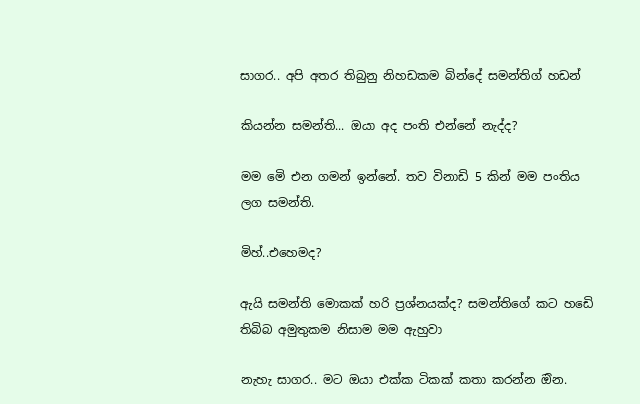සාගර.. අපි අතර තිබුනු නිහඩකම බින්දේ සමන්තිග් හඩන්

කියන්න සමන්ති... ඔයා අද පංති එන්නේ නැද්ද?

මම මෙි එන ගමන් ඉන්නේ. තව විනාඩි 5 කින් මම පංතිය ලග සමන්ති.

මිහ්..එහෙමද?

ඇයි සමන්ති මොකක් හරි ප්‍රශ්නයක්ද? සමන්තිගේ කට හඩෙි තිබිබ අමුතුකම නිසාම මම ඇහුවා

නැහැ සාගර.. මට ඔයා එක්ක ටිකක් කතා කරන්න ඔින.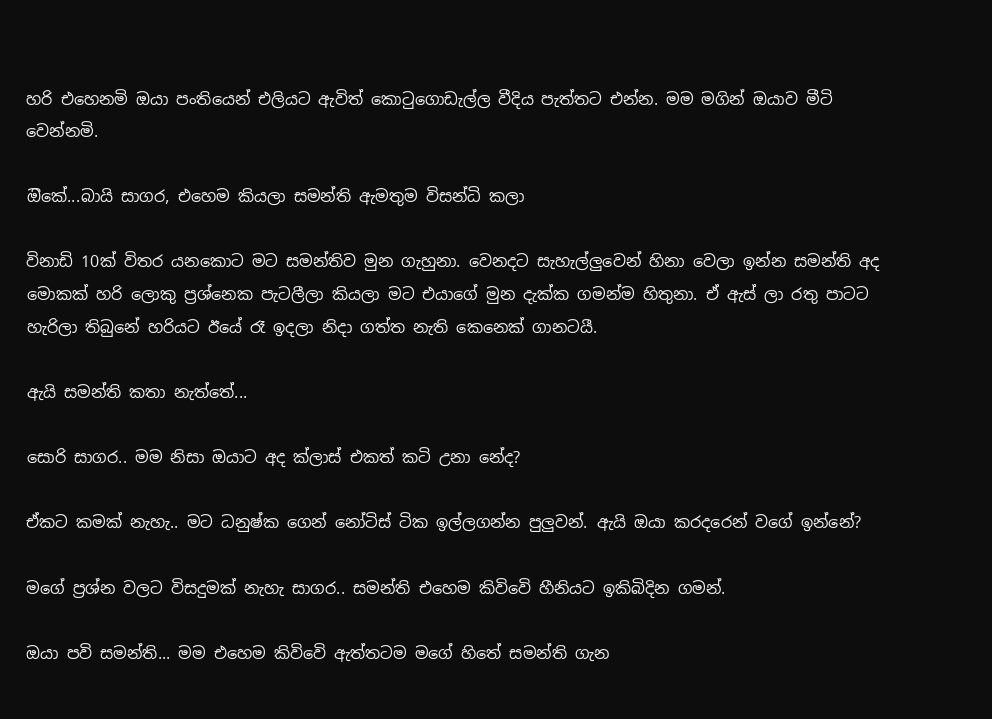හරි එහෙනමි ඔයා පංතියෙන් එලියට ඇවිත් කොටුගොඩැල්ල වීදිය පැත්තට එන්න. මම මගින් ඔයාව මීටි වෙන්නමි.

ඔිකේ...බායි සාගර, එහෙම කියලා සමන්ති ඇමතුම විසන්ධි කලා

විනාඩි 10ක් විතර යනකොට මට සමන්තිව මුන ගැහුනා. වෙනදට සැහැල්ලුවෙන් හිනා වෙලා ඉන්න සමන්ති අද මොකක් හරි ලොකු ප්‍රශ්නෙක පැටලීලා කියලා මට එයාගේ මුන දැක්ක ගමන්ම හිතුනා. ඒ ඇස් ලා රතු පාටට හැරිලා තිබුනේ හරියට ඊයේ රෑ ඉදලා නිදා ගත්ත නැති කෙනෙක් ගානටයී.

ඇයි සමන්ති කතා නැත්තේ...

සොරි සාගර.. මම නිසා ඔයාට අද ක්ලාස් එකත් කටි උනා නේද?

ඒකට කමක් නැහැ.. මට ධනුෂ්ක ගෙන් නෝටිස් ටික ඉල්ලගන්න පුලුවන්. ඇයි ඔයා කරදරෙන් වගේ ඉන්නේ?

මගේ ප්‍රශ්න වලට විසදුමක් නැහැ සාගර.. සමන්ති එහෙම කිවිවෙි හීනියට ඉකිබිදින ගමන්.

ඔයා පවි සමන්ති... මම එහෙම කිවිවෙි ඇත්තටම මගේ හිතේ සමන්ති ගැන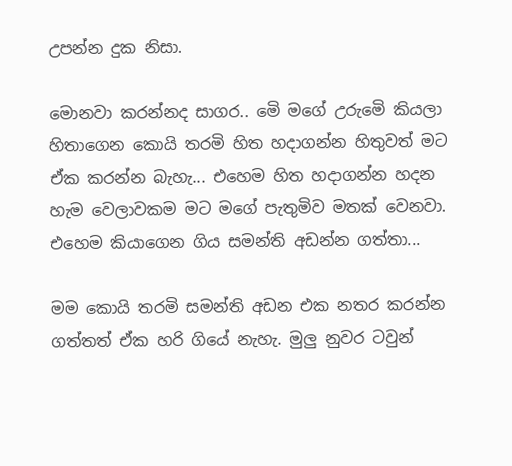උපන්න දුක නිසා.

මොනවා කරන්නද සාගර.. මෙි මගේ උරුමෙි කියලා හිතාගෙන කොයි තරමි හිත හදාගන්න හිතුවත් මට ඒක කරන්න බැහැ... එහෙම හිත හදාගන්න හදන හැම වෙලාවකම මට මගේ පැතුමිව මතක් වෙනවා.
එහෙම කියාගෙන ගිය සමන්ති අඩන්න ගත්තා...

මම කොයි තරමි සමන්ති අඩන එක නතර කරන්න ගත්තත් ඒක හරි ගියේ නැහැ. මුලු නුවර ටවුන්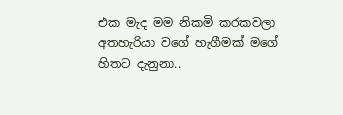එක මැද මම නිකමි කරකවලා අතහැරියා වගේ හැගීමක් මගේ හිතට දැනුනා..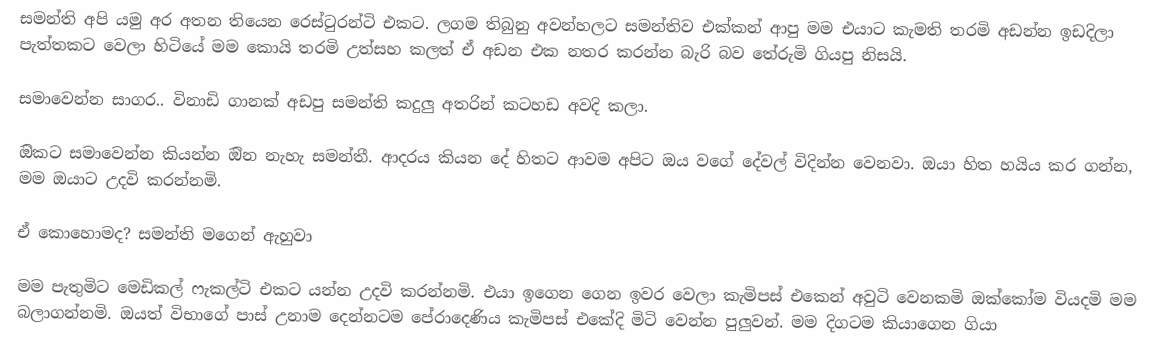සමන්ති අපි යමු අර අතන තියෙන රෙස්ටුරන්ටි එකට. ලගම තිබුනු අවන්හලට සමන්තිව එක්කන් ආපු මම එයාට කැමති තරමි අඩන්න ඉඩදිලා පැත්තකට වෙලා හිටියේ මම කොයි තරමි උත්සහ කලත් ඒ අඩන එක නතර කරන්න බැරි බව තේරුමි ගියපු නිසයි.

සමාවෙන්න සාගර.. විනාඩි ගානක් අඩපු සමන්ති කදුලු අතරින් කටහඩ අවදි කලා.

ඔිකට සමාවෙන්න කියන්න ඔින නැහැ සමන්තී. ආදරය කියන දේ හිතට ආවම අපිට ඔය වගේ දේවල් විදින්න වෙනවා. ඔයා හිත හයිය කර ගන්න, මම ඔයාට උදවි කරන්නමි.

ඒ කොහොමද? සමන්ති මගෙන් ඇහුවා

මම පැතුමිට මෙඩිකල් ෆැකල්ටි එකට යන්න උදවි කරන්නමි. එයා ඉගෙන ගෙන ඉවර වෙලා කැමිපස් එකෙන් අවුටි වෙනකමි ඔක්කෝම වියදමි මම බලාගන්නමි. ඔයත් විභාගේ පාස් උනාම දෙන්නටම පේරාදෙණිය කැමිපස් එකේදි මිටි වෙන්න පුලුවන්. මම දිගටම කියාගෙන ගියා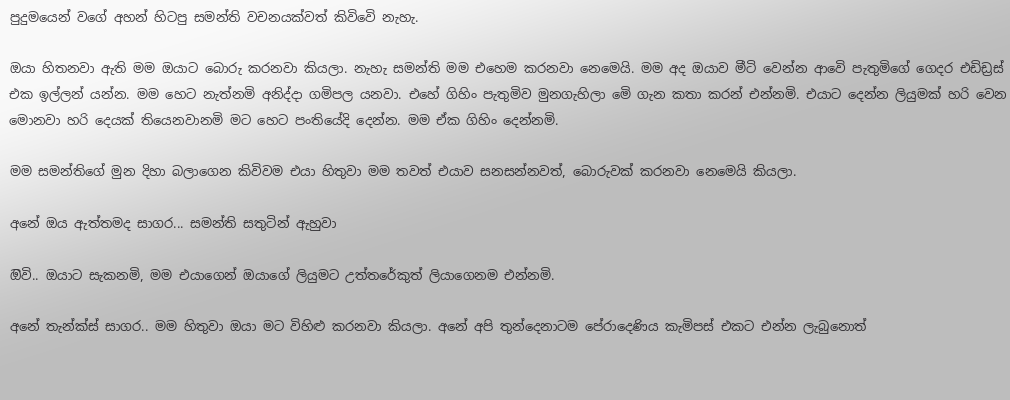පුදුමයෙන් වගේ අහන් හිටපු සමන්ති වචනයක්වත් කිවිවෙි නැහැ.

ඔයා හිතනවා ඇති මම ඔයාට බොරු කරනවා කියලා. නැහැ සමන්ති මම එහෙම කරනවා නෙමෙයි. මම අද ඔයාව මීටි වෙන්න ආවෙි පැතුමිගේ ගෙදර එඩිඩ්‍රස් එක ඉල්ලන් යන්න. මම හෙට නැත්නමි අනිද්දා ගමිපල යනවා. එහේ ගිහිං පැතුමිව මුනගැහිලා මෙි ගැන කතා කරන් එන්නමි. එයාට දෙන්න ලියුමක් හරි වෙන මොනවා හරි දෙයක් තියෙනවානමි මට හෙට පංතියේදි දෙන්න. මම ඒක ගිහිං දෙන්නමි.

මම සමන්තිගේ මුන දිහා බලාගෙන කිවිවම එයා හිතුවා මම තවත් එයාව සනසන්නවත්, බොරුවක් කරනවා නෙමෙයි කියලා.

අනේ ඔය ඇත්තමද සාගර... සමන්ති සතුටින් ඇහුවා

ඔිවි.. ඔයාට සැකනමි, මම එයාගෙන් ඔයාගේ ලියුමට උත්තරේකුත් ලියාගෙනම එන්නමි.

අනේ තැන්ක්ස් සාගර.. මම හිතුවා ඔයා මට විහිළු කරනවා කියලා. අනේ අපි තුන්දෙනාටම පේරාදෙණිය කැමිපස් එකට එන්න ලැබුනොත්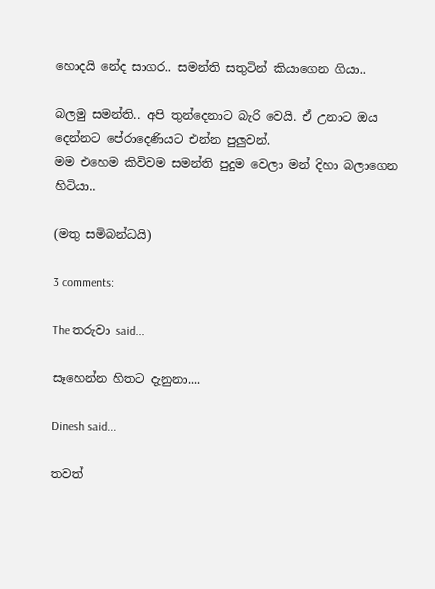හොදයි නේද සාගර.. සමන්ති සතුටින් කියාගෙන ගියා..

බලමු සමන්ති.. අපි තුන්දෙනාට බැරි වෙයි. ඒ උනාට ඔය දෙන්නට පේරාදෙණියට එන්න පුලුවන්.
මම එහෙම කිවිවම සමන්ති පුදුම වෙලා මන් දිහා බලාගෙන හිටියා..

(මතු සමිබන්ධයි)

3 comments:

The තරුවා said...

සෑහෙන්න හිතට දැනුනා....

Dinesh said...

තවත්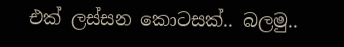එක් ලස්සන කොටසක්.. බලමු..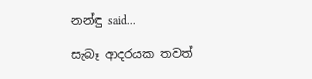නන්ඳු said...

සැබෑ ආදරයක තවත්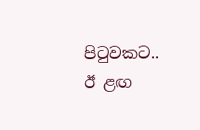පිටුවකට..
ඊ ළඟ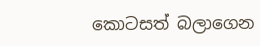කොටසත් බලාගෙන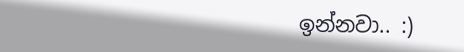ඉන්නවා.. :)